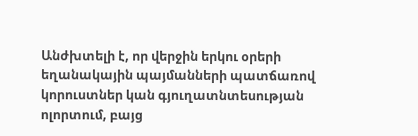Անժխտելի է, որ վերջին երկու օրերի եղանակային պայմանների պատճառով կորուստներ կան գյուղատնտեսության ոլորտում, բայց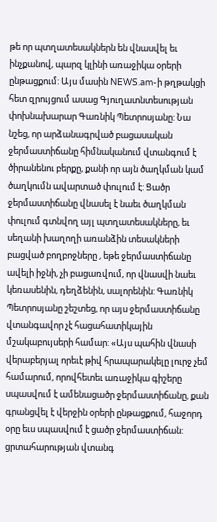թե որ պտղատեսակներն են վնասվել եւ ինչքանով, պարզ կլինի առաջիկա օրերի ընթացքում: Այս մասին NEWS.am-ի թղթակցի հետ զրույցում ասաց Գյուղատնտեսության փոխնախարար Գառնիկ Պետրոսյանը: Նա նշեց, որ արձանագրված բացասական ջերմաստիճանը հիմնականում վտանգում է ծիրանենու բերքը, քանի որ այն ծաղկման կամ ծաղկումն ավարտած փուլում է: Ցածր ջերմաստիճանը վնասել է նաեւ ծաղկման փուլում գտնվող այլ պտղատեսակները, եւ սեղանի խաղողի առանձին տեսակների բացված բողբոջները , եթե ջերմաստիճանը ավելի իջնի, չի բացառվում, որ վնասվի նաեւ կեռասենին, դեղձենին, սալորենին: Գառնիկ Պետրոսյանը շեշտեց, որ այս ջերմաստիճանը վտանգավոր չէ հացահատիկային մշակաբույսերի համար: «Այս պահին վնասի վերաբերյալ որեւէ թիվ հրապարակելը լուրջ չեմ համարում, որովհետեւ առաջիկա գիշերը սպասվում է ամենացածր ջերմաստիճանը, քան գրանցվել է վերջին օրերի ընթացքում, հաջորդ օրը եւս սպասվում է ցածր ջերմաստիճան: ցրտահարության վտանգ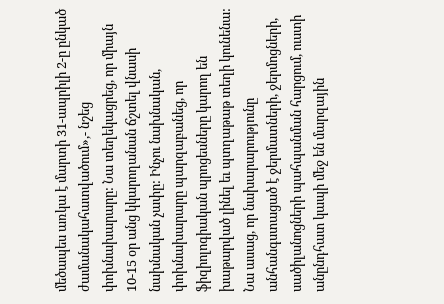մեծապես առկա է մարտի 31-ապրիլի 2-ը ընկած ժամանակահատվածում»,- նշեց փոխնախարարը: Նա տեղեկացրեց, որ միայն 10-15 օր անց կկարողանան ճշտել վնասի նախնական չափը: Ինչու նախնական, փոխնախարարը պարզաբանեց, որ ֆիզիոլոգիական պրոցեսները կարող են խաթարված լինել եւ պտղաթաթ տեղի կունենա: Նա ասաց, որ նախարարությունը անհանգստացած է ջերմատների, ջերմոցների, սածիլանոցների պահպանման հարցում, ուստի անընդհատ կապի մեջ են մարզային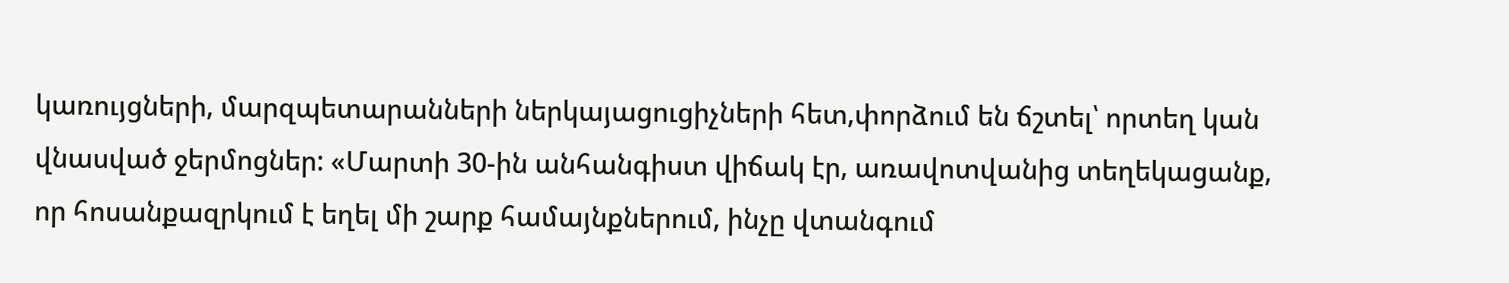կառույցների, մարզպետարանների ներկայացուցիչների հետ,փորձում են ճշտել՝ որտեղ կան վնասված ջերմոցներ: «Մարտի 30-ին անհանգիստ վիճակ էր, առավոտվանից տեղեկացանք, որ հոսանքազրկում է եղել մի շարք համայնքներում, ինչը վտանգում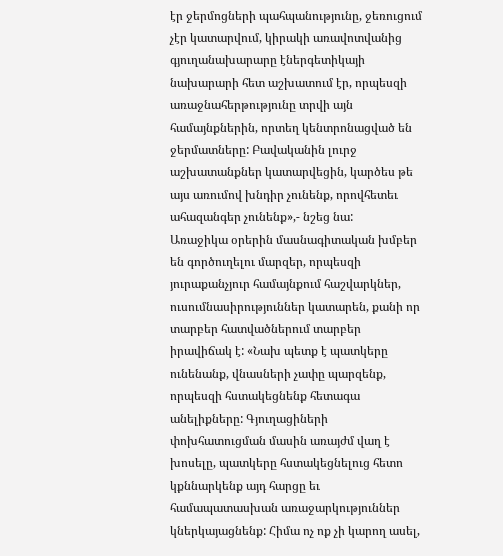էր ջերմոցների պահպանությունը, ջեռուցում չէր կատարվում, կիրակի առավոտվանից գյուղանախարարը էներգետիկայի նախարարի հետ աշխատում էր, որպեսզի առաջնահերթությունը տրվի այն համայնքներին, որտեղ կենտրոնացված են ջերմատները: Բավականին լուրջ աշխատանքներ կատարվեցին, կարծես թե այս առումով խնդիր չունենք, որովհետեւ ահազանգեր չունենք»,- նշեց նա:
Առաջիկա օրերին մասնագիտական խմբեր են գործուղելու մարզեր, որպեսզի յուրաքանչյուր համայնքում հաշվարկներ, ուսումնասիրություններ կատարեն, քանի որ տարբեր հատվածներում տարբեր իրավիճակ է: «Նախ պետք է պատկերը ունենանք, վնասների չափը պարզենք, որպեսզի հստակեցնենք հետագա անելիքները: Գյուղացիների փոխհատուցման մասին առայժմ վաղ է խոսելը, պատկերը հստակեցնելուց հետո կքննարկենք այդ հարցը եւ համապատասխան առաջարկություններ կներկայացնենք: Հիմա ոչ ոք չի կարող ասել,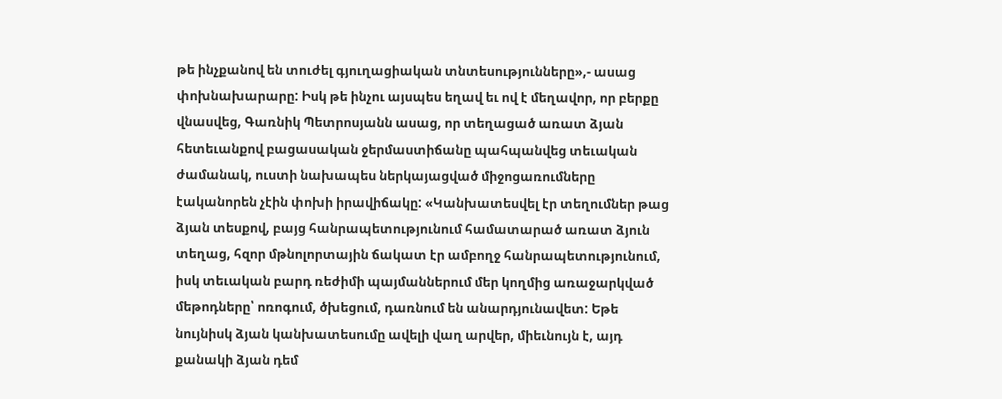թե ինչքանով են տուժել գյուղացիական տնտեսությունները»,- ասաց փոխնախարարը: Իսկ թե ինչու այսպես եղավ եւ ով է մեղավոր, որ բերքը վնասվեց, Գառնիկ Պետրոսյանն ասաց, որ տեղացած առատ ձյան հետեւանքով բացասական ջերմաստիճանը պահպանվեց տեւական ժամանակ, ուստի նախապես ներկայացված միջոցառումները էականորեն չէին փոխի իրավիճակը: «Կանխատեսվել էր տեղումներ թաց ձյան տեսքով, բայց հանրապետությունում համատարած առատ ձյուն տեղաց, հզոր մթնոլորտային ճակատ էր ամբողջ հանրապետությունում, իսկ տեւական բարդ ռեժիմի պայմաններում մեր կողմից առաջարկված մեթոդները՝ ոռոգում, ծխեցում, դառնում են անարդյունավետ: Եթե նույնիսկ ձյան կանխատեսումը ավելի վաղ արվեր, միեւնույն է, այդ քանակի ձյան դեմ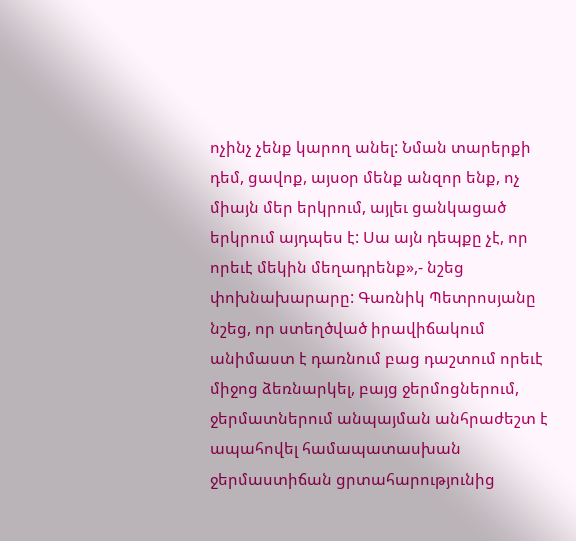ոչինչ չենք կարող անել: Նման տարերքի դեմ, ցավոք, այսօր մենք անզոր ենք, ոչ միայն մեր երկրում, այլեւ ցանկացած երկրում այդպես է: Սա այն դեպքը չէ, որ որեւէ մեկին մեղադրենք»,- նշեց փոխնախարարը: Գառնիկ Պետրոսյանը նշեց, որ ստեղծված իրավիճակում անիմաստ է դառնում բաց դաշտում որեւէ միջոց ձեռնարկել, բայց ջերմոցներում, ջերմատներում անպայման անհրաժեշտ է ապահովել համապատասխան ջերմաստիճան ցրտահարությունից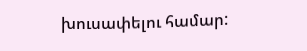խուսափելու համար: